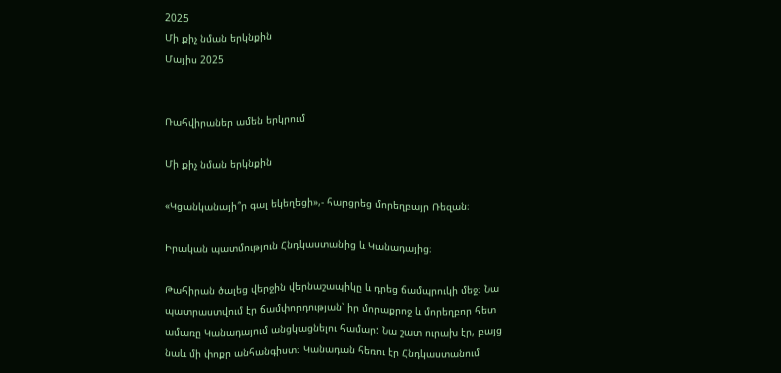2025
Մի քիչ նման երկնքին
Մայիս 2025


Ռահվիրաներ ամեն երկրում

Մի քիչ նման երկնքին

«Կցանկանայի՞ր գալ եկեղեցի»,- հարցրեց մորեղբայր Ռեզան։

Իրական պատմություն Հնդկաստանից և Կանադայից։

Թահիրան ծալեց վերջին վերնաշապիկը և դրեց ճամպրուկի մեջ։ Նա պատրաստվում էր ճամփորդության՝ իր մորաքրոջ և մորեղբոր հետ ամառը Կանադայում անցկացնելու համար: Նա շատ ուրախ էր, բայց նաև մի փոքր անհանգիստ։ Կանադան հեռու էր Հնդկաստանում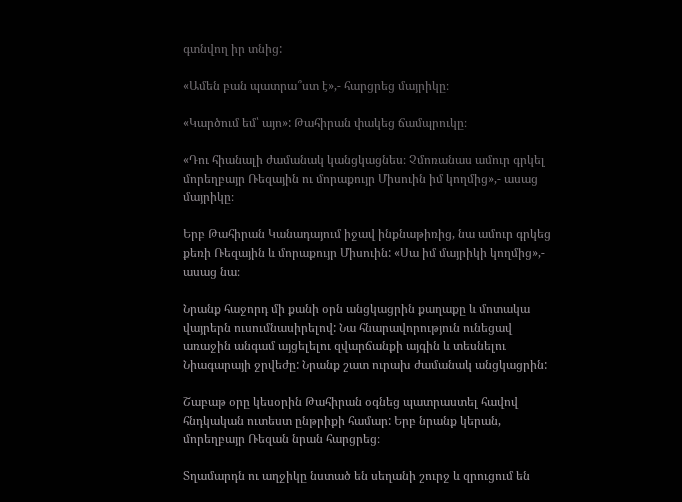գտնվող իր տնից:

«Ամեն բան պատրա՞ստ է»,- հարցրեց մայրիկը։

«Կարծում եմ՝ այո»: Թահիրան փակեց ճամպրուկը։

«Դու հիանալի ժամանակ կանցկացնես։ Չմոռանաս ամուր գրկել մորեղբայր Ռեզային ու մորաքույր Միսուին իմ կողմից»,- ասաց մայրիկը։

Երբ Թահիրան Կանադայում իջավ ինքնաթիռից, նա ամուր գրկեց քեռի Ռեզային և մորաքույր Միսուին: «Սա իմ մայրիկի կողմից»,- ասաց նա։

Նրանք հաջորդ մի քանի օրն անցկացրին քաղաքը և մոտակա վայրերն ուսումնասիրելով: Նա հնարավորություն ունեցավ առաջին անգամ այցելելու զվարճանքի այգին և տեսնելու Նիագարայի ջրվեժը: Նրանք շատ ուրախ ժամանակ անցկացրին:

Շաբաթ օրը կեսօրին Թահիրան օգնեց պատրաստել հավով հնդկական ուտեստ ընթրիքի համար: Երբ նրանք կերան, մորեղբայր Ռեզան նրան հարցրեց։

Տղամարդն ու աղջիկը նստած են սեղանի շուրջ և զրուցում են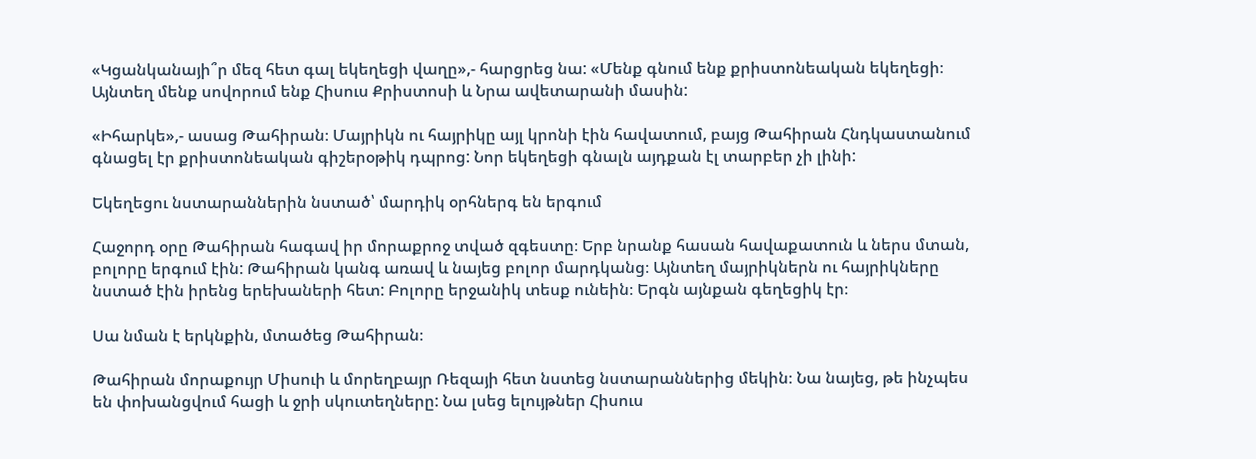«Կցանկանայի՞ր մեզ հետ գալ եկեղեցի վաղը»,- հարցրեց նա: «Մենք գնում ենք քրիստոնեական եկեղեցի։ Այնտեղ մենք սովորում ենք Հիսուս Քրիստոսի և Նրա ավետարանի մասին:

«Իհարկե»,- ասաց Թահիրան։ Մայրիկն ու հայրիկը այլ կրոնի էին հավատում, բայց Թահիրան Հնդկաստանում գնացել էր քրիստոնեական գիշերօթիկ դպրոց: Նոր եկեղեցի գնալն այդքան էլ տարբեր չի լինի:

Եկեղեցու նստարաններին նստած՝ մարդիկ օրհներգ են երգում

Հաջորդ օրը Թահիրան հագավ իր մորաքրոջ տված զգեստը։ Երբ նրանք հասան հավաքատուն և ներս մտան, բոլորը երգում էին: Թահիրան կանգ առավ և նայեց բոլոր մարդկանց։ Այնտեղ մայրիկներն ու հայրիկները նստած էին իրենց երեխաների հետ: Բոլորը երջանիկ տեսք ունեին։ Երգն այնքան գեղեցիկ էր։

Սա նման է երկնքին, մտածեց Թահիրան։

Թահիրան մորաքույր Միսուի և մորեղբայր Ռեզայի հետ նստեց նստարաններից մեկին։ Նա նայեց, թե ինչպես են փոխանցվում հացի և ջրի սկուտեղները: Նա լսեց ելույթներ Հիսուս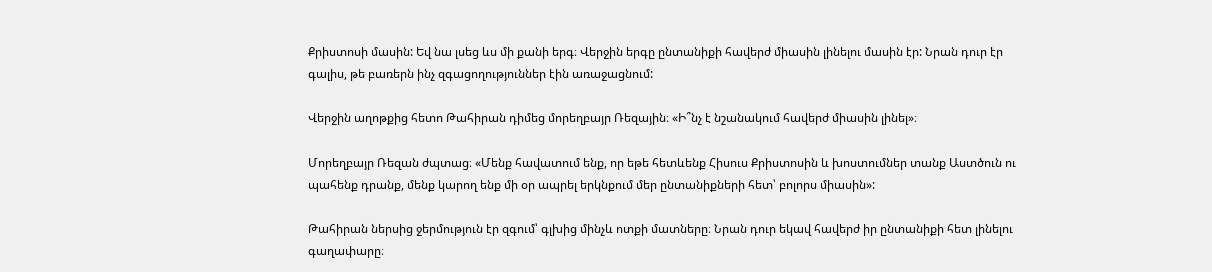Քրիստոսի մասին: Եվ նա լսեց ևս մի քանի երգ։ Վերջին երգը ընտանիքի հավերժ միասին լինելու մասին էր: Նրան դուր էր գալիս, թե բառերն ինչ զգացողություններ էին առաջացնում:

Վերջին աղոթքից հետո Թահիրան դիմեց մորեղբայր Ռեզային։ «Ի՞նչ է նշանակում հավերժ միասին լինել»։

Մորեղբայր Ռեզան ժպտաց։ «Մենք հավատում ենք, որ եթե հետևենք Հիսուս Քրիստոսին և խոստումներ տանք Աստծուն ու պահենք դրանք, մենք կարող ենք մի օր ապրել երկնքում մեր ընտանիքների հետ՝ բոլորս միասին»:

Թահիրան ներսից ջերմություն էր զգում՝ գլխից մինչև ոտքի մատները։ Նրան դուր եկավ հավերժ իր ընտանիքի հետ լինելու գաղափարը։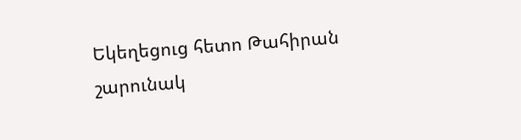Եկեղեցուց հետո Թահիրան շարունակ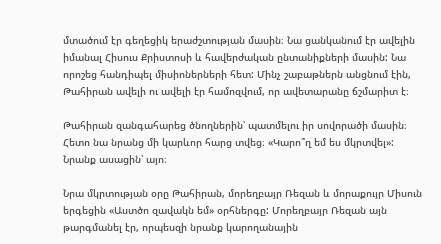մտածում էր գեղեցիկ երաժշտության մասին։ Նա ցանկանում էր ավելին իմանալ Հիսուս Քրիստոսի և հավերժական ընտանիքների մասին: Նա որոշեց հանդիպել միսիոներների հետ: Մինչ շաբաթներն անցնում էին, Թահիրան ավելի ու ավելի էր համոզվում, որ ավետարանը ճշմարիտ է։

Թահիրան զանգահարեց ծնողներին՝ պատմելու իր սովորածի մասին։ Հետո նա նրանց մի կարևոր հարց տվեց։ «Կարո՞ղ եմ ես մկրտվել»: Նրանք ասացին՝ այո։

Նրա մկրտության օրը Թահիրան, մորեղբայր Ռեզան և մորաքույր Միսուն երգեցին «Աստծո զավակն եմ» օրհներգը: Մորեղբայր Ռեզան այն թարգմանել էր, որպեսզի նրանք կարողանային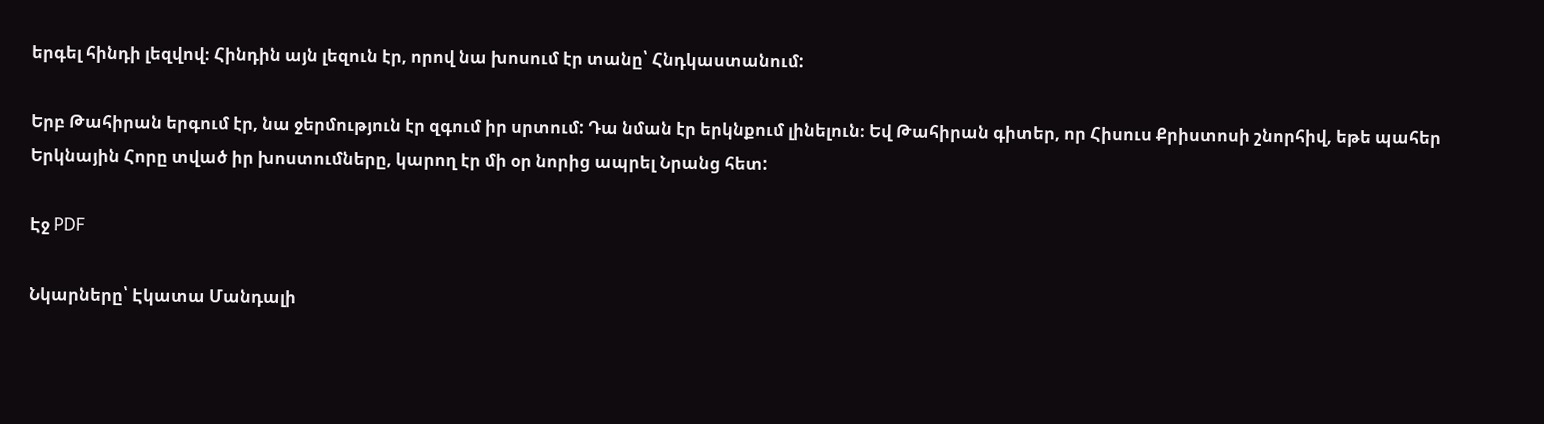երգել հինդի լեզվով։ Հինդին այն լեզուն էր, որով նա խոսում էր տանը՝ Հնդկաստանում:

Երբ Թահիրան երգում էր, նա ջերմություն էր զգում իր սրտում: Դա նման էր երկնքում լինելուն։ Եվ Թահիրան գիտեր, որ Հիսուս Քրիստոսի շնորհիվ, եթե պահեր Երկնային Հորը տված իր խոստումները, կարող էր մի օր նորից ապրել Նրանց հետ:

Էջ PDF

Նկարները՝ Էկատա Մանդալի